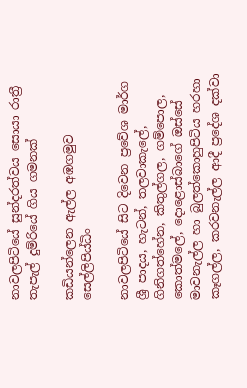නාවලපිටියේ සුන්දරත්වය සොයා රාත්‍රී තැපැල් දුම්රියේ ගිය ගමනක්

කඩියන්ලෙන ඇල්ල අඹගමුව සෙල්ලිපිය්‍ධිං

නාවලපිටියේ සිට දිවෙන ප්‍රවේශ මාර්ග ශ්‍රී පාදය, හැටන්, තලවාකැලේ, ගිනිගත්හේන, කිතුල්ගල, ගම්පොල, කොත්මලේ, දොළොස්බාගේ ඔස්සේ මාවනැල්ල හා බුලත්කොහුපිටිය හරහා කෑගල්ල, කරවනැල්ල ආදී ප්‍රදේශ දක්වා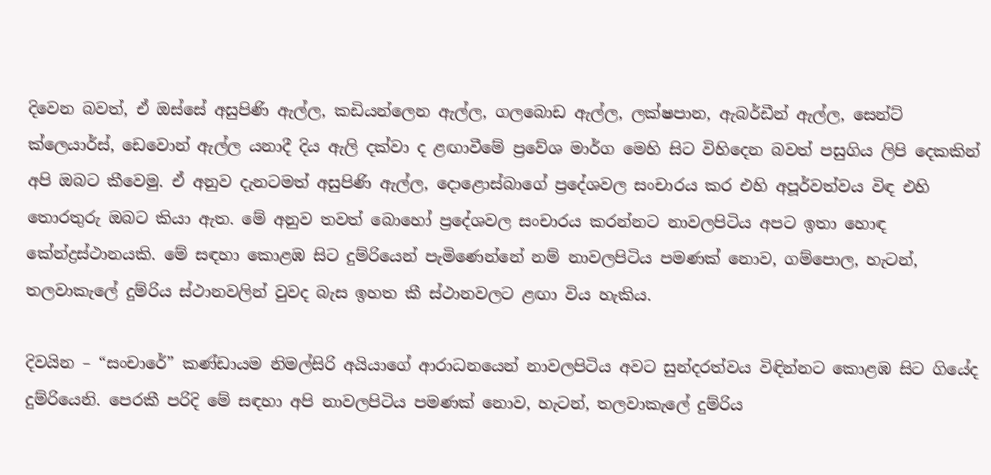දිවෙන බවත්, ඒ ඔස්සේ අසුපිණි ඇල්ල, කඩියන්ලෙන ඇල්ල, ගලබොඩ ඇල්ල, ලක්ෂපාන, ඇබර්ඩීන් ඇල්ල, සෙන්ට් ක්ලෙයාර්ස්, ඩෙවොන් ඇල්ල යනාදී දිය ඇලි දක්වා ද ළඟාවීමේ ප්‍රවේශ මාර්ග මෙහි සිට විහිදෙන බවත් පසුගිය ලිපි දෙකකින් අපි ඔබට කීවෙමු. ඒ අනුව දැනටමත් අසුපිණි ඇල්ල, දොළොස්බාගේ ප්‍රදේශවල සංචාරය කර එහි අපූර්වත්වය විඳ එහි තොරතුරු ඔබට කියා ඇත. මේ අනුව තවත් බොහෝ ප්‍රදේශවල සංචාරය කරන්නට නාවලපිටිය අපට ඉතා හොඳ කේන්ද්‍රස්ථානයකි. මේ සඳහා කොළඹ සිට දුම්රියෙන් පැමිණෙන්නේ නම් නාවලපිටිය පමණක් නොව, ගම්පොල, හැටන්, තලවාකැලේ දුම්රිය ස්ථානවලින් වුවද බැස ඉහත කී ස්ථානවලට ළඟා විය හැකිය.

දිවයින – “සංචාරේ” කණ්ඩායම නිමල්සිරි අයියාගේ ආරාධනයෙන් නාවලපිටිය අවට සුන්දරත්වය විඳින්නට කොළඹ සිට ගියේද දුම්රියෙනි. පෙරකී පරිදි මේ සඳහා අපි නාවලපිටිය පමණක් නොව, හැටන්, තලවාකැලේ දුම්රිය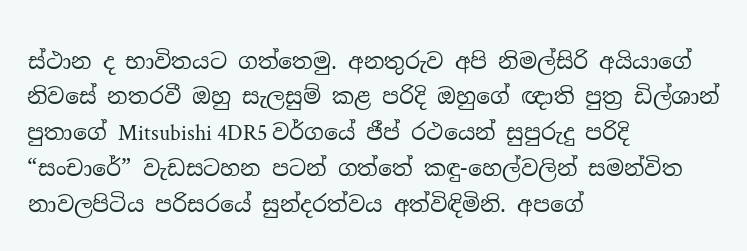ස්ථාන ද භාවිතයට ගත්තෙමු. අනතුරුව අපි නිමල්සිරි අයියාගේ නිවසේ නතරවී ඔහු සැලසුම් කළ පරිදි ඔහුගේ ඥාති පුත්‍ර ඩිල්ශාන් පුතාගේ Mitsubishi 4DR5 වර්ගයේ ජීප් රථයෙන් සුපුරුදු පරිදි “සංචාරේ” වැඩසටහන පටන් ගත්තේ කඳු-හෙල්වලින් සමන්විත නාවලපිටිය පරිසරයේ සුන්දරත්වය අත්විඳිමිනි. අපගේ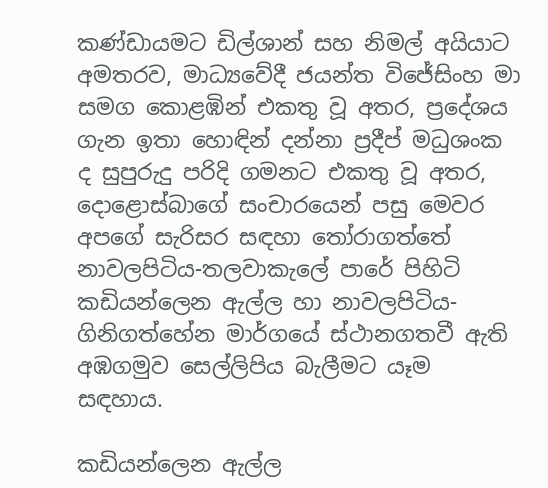කණ්ඩායමට ඩිල්ශාන් සහ නිමල් අයියාට අමතරව, මාධ්‍යවේදී ජයන්ත විජේසිංහ මා සමග කොළඹින් එකතු වූ අතර, ප්‍රදේශය ගැන ඉතා හොඳින් දන්නා ප්‍රදීප් මධුශංක ද සුපුරුදු පරිදි ගමනට එකතු වූ අතර, දොළොස්බාගේ සංචාරයෙන් පසු මෙවර අපගේ සැරිසර සඳහා තෝරාගත්තේ නාවලපිටිය-තලවාකැලේ පාරේ පිහිටි කඩියන්ලෙන ඇල්ල හා නාවලපිටිය-ගිනිගත්හේන මාර්ගයේ ස්ථානගතවී ඇති අඹගමුව සෙල්ලිපිය බැලීමට යෑම සඳහාය.

කඩියන්ලෙන ඇල්ල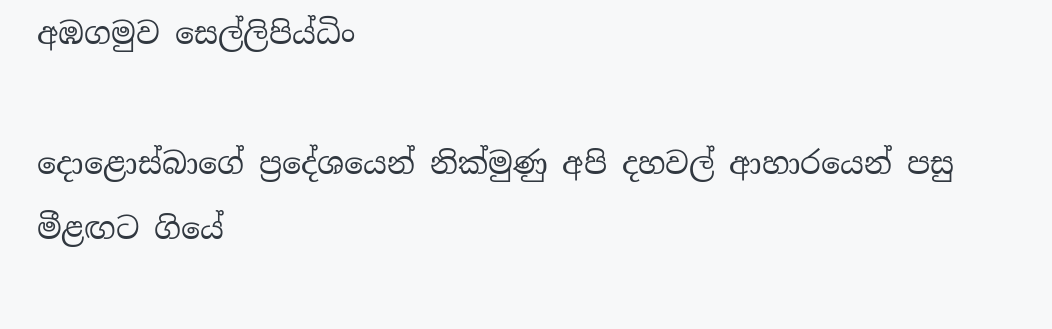අඹගමුව සෙල්ලිපිය්‍ධිං

දොළොස්බාගේ ප්‍රදේශයෙන් නික්මුණු අපි දහවල් ආහාරයෙන් පසු මීළඟට ගියේ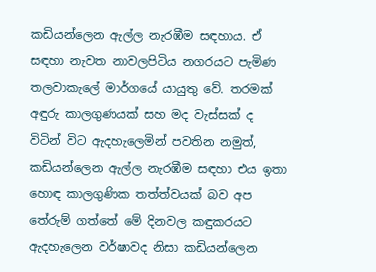කඩියන්ලෙන ඇල්ල නැරඹීම සඳහාය. ඒ සඳහා නැවත නාවලපිටිය නගරයට පැමිණ තලවාකැලේ මාර්ගයේ යායුතු වේ. තරමක් අඳුරු කාලගුණයක් සහ මද වැස්සක් ද විටින් විට ඇදහැලෙමින් පවතින නමුත්, කඩියන්ලෙන ඇල්ල නැරඹීම සඳහා එය ඉතා හොඳ කාලගුණික තත්ත්වයක් බව අප තේරුම් ගත්තේ මේ දිනවල කඳුකරයට ඇදහැලෙන වර්ෂාවද නිසා කඩියන්ලෙන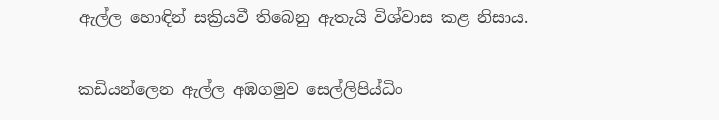ඇල්ල හොඳින් සක්‍රියවී තිබෙනු ඇතැයි විශ්වාස කළ නිසාය.

කඩියන්ලෙන ඇල්ල අඹගමුව සෙල්ලිපිය්‍ධිං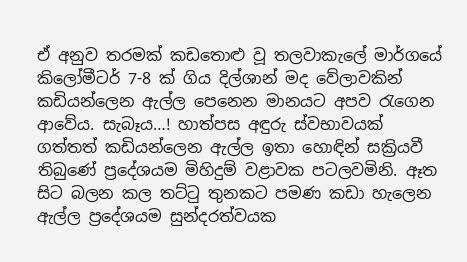ඒ අනුව තරමක් කඩතොළු වූ තලවාකැලේ මාර්ගයේ කිලෝමීටර් 7-8 ක් ගිය දිල්ශාන් මද වේලාවකින් කඩියන්ලෙන ඇල්ල පෙනෙන මානයට අපව රැගෙන ආවේය. සැබෑය…! හාත්පස අඳුරු ස්වභාවයක් ගත්තත් කඩියන්ලෙන ඇල්ල ඉතා හොඳින් සක්‍රියවී තිබුණේ ප්‍රදේශයම මිහිදුම් වළාවක පටලවමිනි. ඈත සිට බලන කල තට්ටු තුනකට පමණ කඩා හැලෙන ඇල්ල ප්‍රදේශයම සුන්දරත්වයක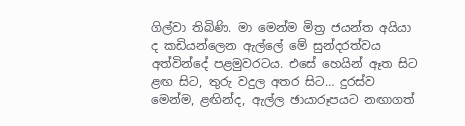ගිල්වා තිබිණි. මා මෙන්ම මිත්‍ර ජයන්ත අයියා ද කඩියන්ලෙන ඇල්ලේ මේ සුන්දරත්වය අත්වින්දේ පළමුවරටය. එසේ හෙයින් ඈත සිට ළඟ සිට, තුරු වදුල අතර සිට… දුරස්ව මෙන්ම, ළඟින්ද, ඇල්ල ඡායාරූපයට නඟාගත්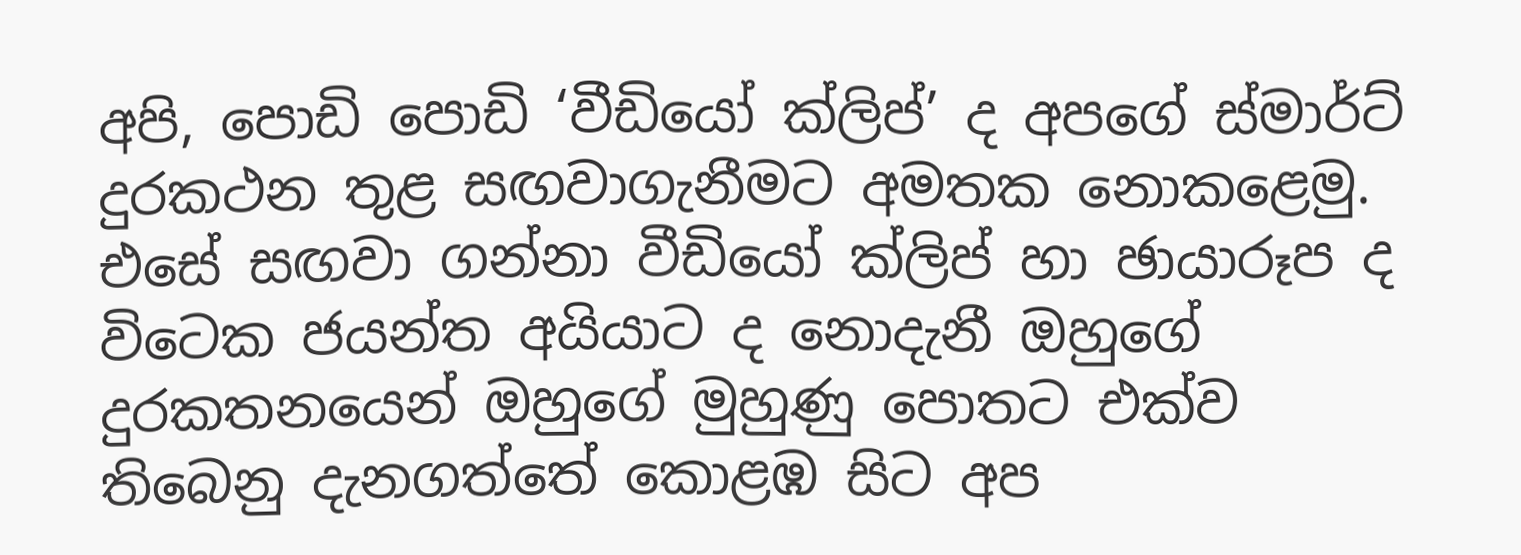අපි, පොඩි පොඩි ‘වීඩියෝ ක්ලිප්’ ද අපගේ ස්මාර්ට් දුරකථන තුළ සඟවාගැනීමට අමතක නොකළෙමු. එසේ සඟවා ගන්නා වීඩියෝ ක්ලිප් හා ඡායාරූප ද විටෙක ජයන්ත අයියාට ද නොදැනී ඔහුගේ දුරකතනයෙන් ඔහුගේ මුහුණු පොතට එක්ව තිබෙනු දැනගත්තේ කොළඹ සිට අප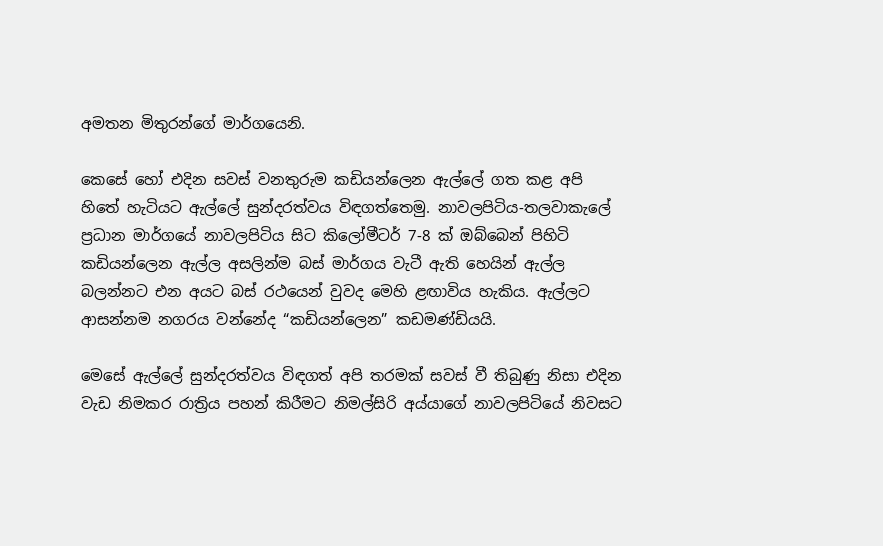අමතන මිතුරන්ගේ මාර්ගයෙනි.

කෙසේ හෝ එදින සවස් වනතුරුම කඩියන්ලෙන ඇල්ලේ ගත කළ අපි හිතේ හැටියට ඇල්ලේ සුන්දරත්වය විඳගත්තෙමු. නාවලපිටිය-තලවාකැලේ ප්‍රධාන මාර්ගයේ නාවලපිටිය සිට කිලෝමීටර් 7-8 ක් ඔබ්බෙන් පිහිටි කඩියන්ලෙන ඇල්ල අසලින්ම බස් මාර්ගය වැටී ඇති හෙයින් ඇල්ල බලන්නට එන අයට බස් රථයෙන් වුවද මෙහි ළඟාවිය හැකිය. ඇල්ලට ආසන්නම නගරය වන්නේද “කඩියන්ලෙන” කඩමණ්ඩියයි.

මෙසේ ඇල්ලේ සුන්දරත්වය විඳගත් අපි තරමක් සවස් වී තිබුණු නිසා එදින වැඩ නිමකර රාත්‍රිය පහන් කිරීමට නිමල්සිරි අය්යාගේ නාවලපිටියේ නිවසට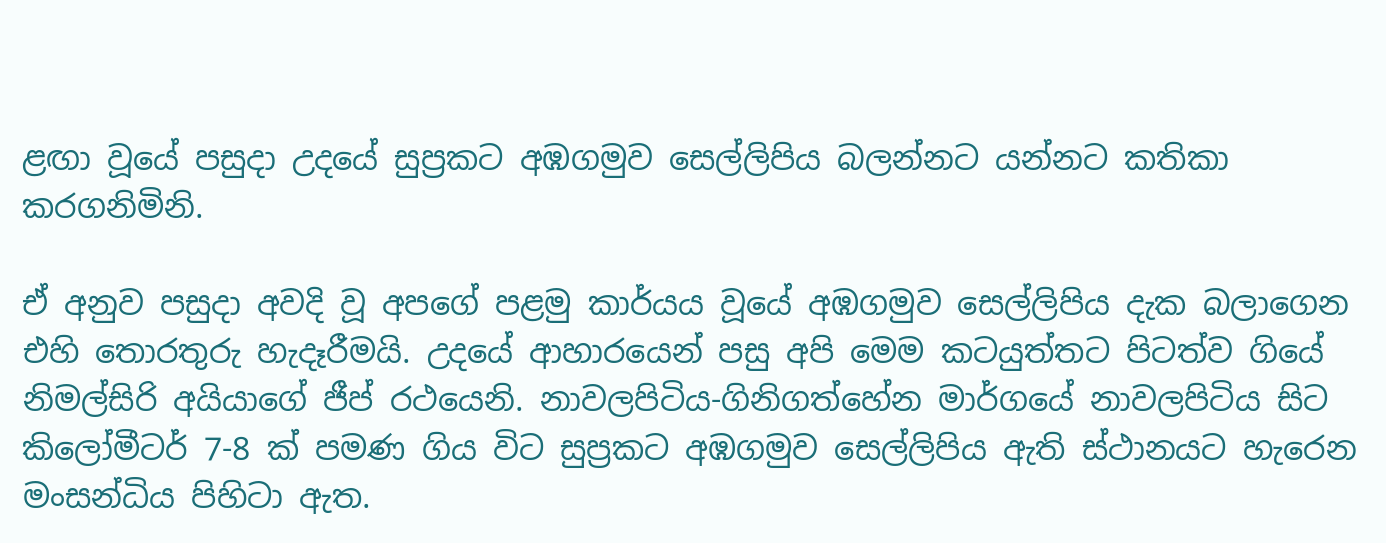ළඟා වූයේ පසුදා උදයේ සුප්‍රකට අඹගමුව සෙල්ලිපිය බලන්නට යන්නට කතිකා කරගනිමිනි.

ඒ අනුව පසුදා අවදි වූ අපගේ පළමු කාර්යය වූයේ අඹගමුව සෙල්ලිපිය දැක බලාගෙන එහි තොරතුරු හැදෑරීමයි. උදයේ ආහාරයෙන් පසු අපි මෙම කටයුත්තට පිටත්ව ගියේ නිමල්සිරි අයියාගේ ජීප් රථයෙනි. නාවලපිටිය-ගිනිගත්හේන මාර්ගයේ නාවලපිටිය සිට කිලෝමීටර් 7-8 ක් පමණ ගිය විට සුප්‍රකට අඹගමුව සෙල්ලිපිය ඇති ස්ථානයට හැරෙන මංසන්ධිය පිහිටා ඇත.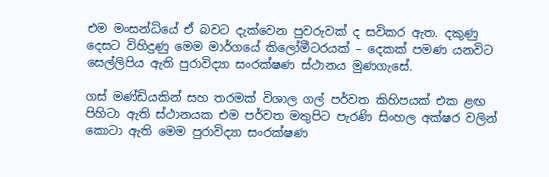එම මංසන්ධියේ ඒ බවට දැක්වෙන පුවරුවක් ද සවිකර ඇත. දකුණු දෙසට විහිදුණු මෙම මාර්ගයේ කිලෝමීටරයක් – දෙකක් පමණ යනවිට සෙල්ලිපිය ඇති පුරාවිද්‍යා සංරක්ෂණ ස්ථානය මුණගැසේ.

ගස් මණ්ඩියකින් සහ තරමක් විශාල ගල් පර්වත කිහිපයක් එක ළඟ පිහිටා ඇති ස්ථානයක එම පර්වත මතුපිට පැරණි සිංහල අක්ෂර වලින් කොටා ඇති මෙම පුරාවිද්‍යා සංරක්ෂණ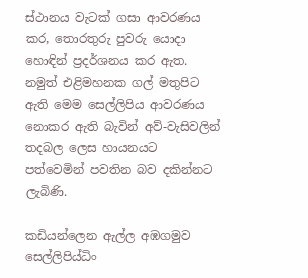ස්ථානය වැටක් ගසා ආවරණය කර, තොරතුරු පුවරු යොදා හොඳින් ප්‍රදර්ශනය කර ඇත. නමුත් එළිමහනක ගල් මතුපිට ඇති මෙම සෙල්ලිපිය ආවරණය නොකර ඇති බැවින් අව්-වැසිවලින් තදබල ලෙස හායනයට පත්වෙමින් පවතින බව දකින්නට ලැබිණි.

කඩියන්ලෙන ඇල්ල අඹගමුව සෙල්ලිපිය්‍ධිං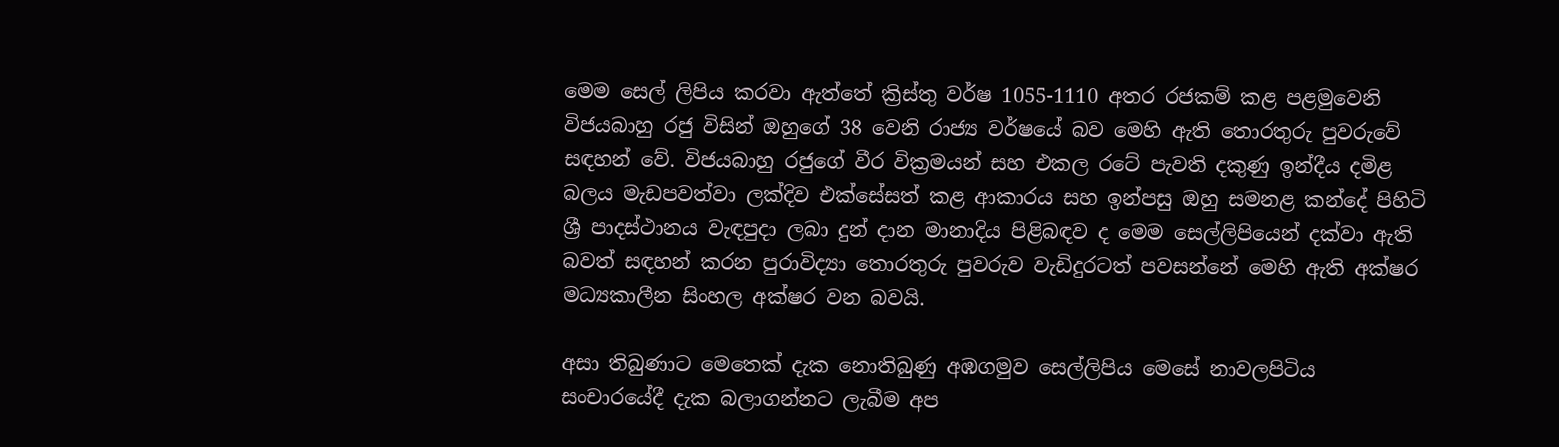මෙම සෙල් ලිපිය කරවා ඇත්තේ ක්‍රිස්තු වර්ෂ 1055-1110 අතර රජකම් කළ පළමුවෙනි විජයබාහු රජු විසින් ඔහුගේ 38 වෙනි රාජ්‍ය වර්ෂයේ බව මෙහි ඇති තොරතුරු පුවරුවේ සඳහන් වේ. විජයබාහු රජුගේ වීර වික්‍රමයන් සහ එකල රටේ පැවති දකුණු ඉන්දීය දමිළ බලය මැඩපවත්වා ලක්දිව එක්සේසත් කළ ආකාරය සහ ඉන්පසු ඔහු සමනළ කන්දේ පිහිටි ශ්‍රී පාදස්ථානය වැඳපුදා ලබා දුන් දාන මානාදිය පිළිබඳව ද මෙම සෙල්ලිපියෙන් දක්වා ඇති බවත් සඳහන් කරන පුරාවිද්‍යා තොරතුරු පුවරුව වැඩිදුරටත් පවසන්නේ මෙහි ඇති අක්ෂර මධ්‍යකාලීන සිංහල අක්ෂර වන බවයි.

අසා තිබුණාට මෙතෙක් දැක නොතිබුණු අඹගමුව සෙල්ලිපිය මෙසේ නාවලපිටිය සංචාරයේදී දැක බලාගන්නට ලැබීම අප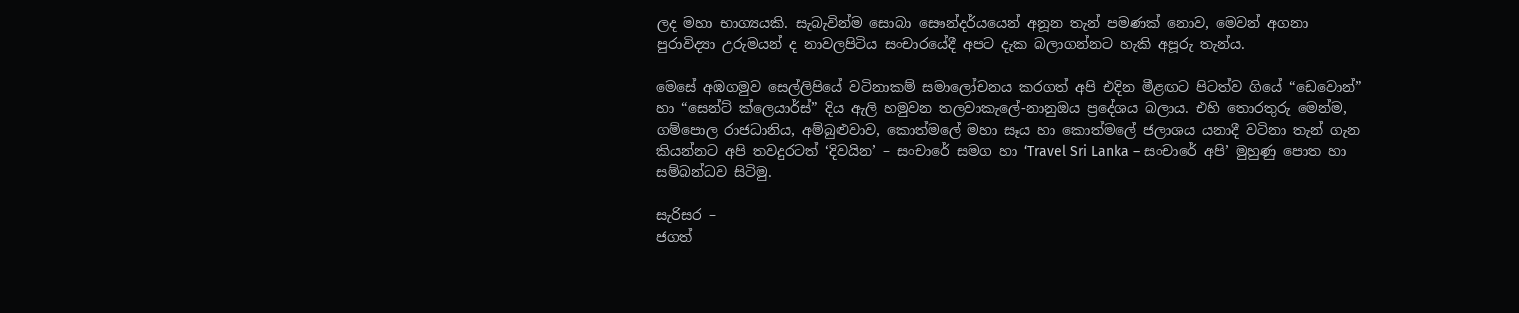ලද මහා භාග්‍යයකි. සැබැවින්ම සොබා සෞන්දර්යයෙන් අනූන තැන් පමණක් නොව, මෙවන් අගනා පුරාවිද්‍යා උරුමයන් ද නාවලපිටිය සංචාරයේදී අපට දැක බලාගන්නට හැකි අපූරු තැන්ය.

මෙසේ අඹගමුව සෙල්ලිපියේ වටිනාකම් සමාලෝචනය කරගත් අපි එදින මීළඟට පිටත්ව ගියේ “ඩෙවොන්” හා “සෙන්ට් ක්ලෙයාර්ස්” දිය ඇලි හමුවන තලවාකැලේ-නානුඔය ප්‍රදේශය බලාය. එහි තොරතුරු මෙන්ම, ගම්පොල රාජධානිය, අම්බුළුවාව, කොත්මලේ මහා සෑය හා කොත්මලේ ජලාශය යනාදී වටිනා තැන් ගැන කියන්නට අපි තවදුරටත් ‘දිවයින’ – සංචාරේ සමග හා ‘Travel Sri Lanka – සංචාරේ අපි’ මුහුණු පොත හා සම්බන්ධව සිටිමු.

සැරිසර –
ජගත්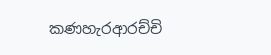කණහැරආරච්චි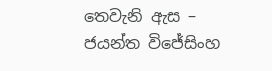තෙවැනි ඇස –
ජයන්ත විජේසිංහ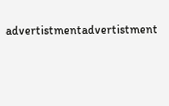advertistmentadvertistment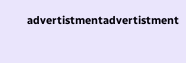advertistmentadvertistment